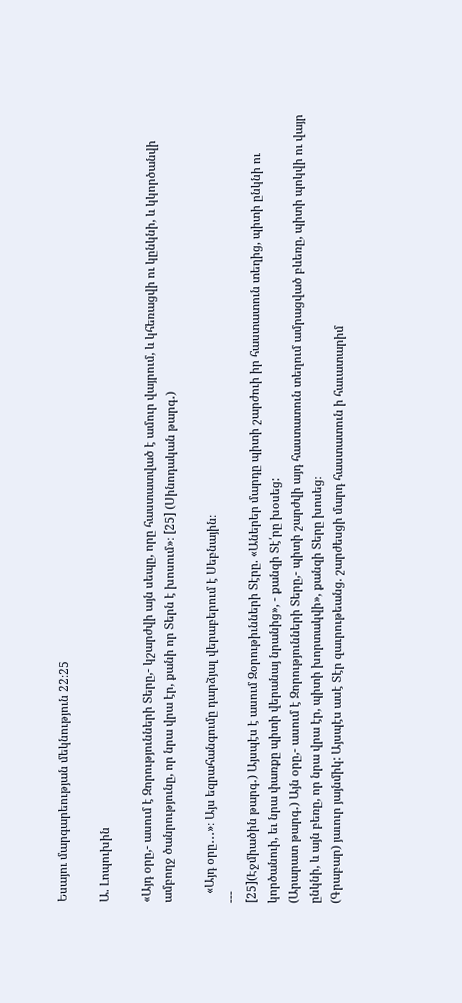Եսայու մարգարեության մեկնություն 22։25

Ա. Լոպուխին

«Այդ օրը,- ասում է Զորությունների Տերը,- կշարժվի այն սեպը, որը հաստատված է ամուր վայրում, և կհեռացվի ու կընկնի, և կկործանվի ամբողջ ծանրությունը, որ նրա վրա էր, քանի որ Տերն է խոսում»։ [25] (Սինոդական թարգ․)

   «Այդ օրը․․․»։ Այս եզրահանգումը դարձյալ վերաբերում է Սեբնային։
---
[25](Էջմիածին թարգ․) Այսպէս է ասում Զօրութիւնների Տէրը. «Աներեր մարդը պիտի շարժուի իր հաստատուն տեղից, պիտի ընկնի ու կործանուի, եւ նրա փառքը պիտի վերանայ նրանից», - քանզի Տէ՛րը խօսեց:
(Արարատ թարգ․) Այն օրը,- ասում է Զորությունների Տերը,- պիտի շարժվի այդ հաստատուն տեղում ամրացված բևեռը, պիտի պոկվի ու վայր ընկնի, և այն բեռը, որ նրա վրա էր, պիտի խորտակվի», քանզի Տերը խոսեց։
(Գրաբար) յաւուր յայնմիկ: Այսպէս ասէ Տէր զաւրութեանց. շարժեսցի մարդ հաստատուն ի հաւատարիմ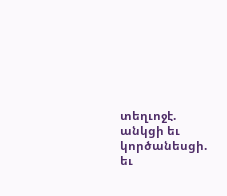տեղւոջէ. անկցի եւ կործանեսցի. եւ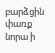բարձցին փառք նորա ի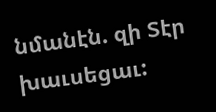նմանէն. զի Տէր խաւսեցաւ: